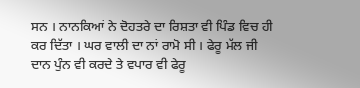ਸਨ । ਨਾਨਕਿਆਂ ਨੇ ਦੋਹਤਰੇ ਦਾ ਰਿਸ਼ਤਾ ਵੀ ਪਿੰਡ ਵਿਚ ਹੀ ਕਰ ਦਿੱਤਾ । ਘਰ ਵਾਲੀ ਦਾ ਨਾਂ ਰਾਮੋ ਸੀ । ਫੇਰੂ ਮੱਲ ਜੀ ਦਾਨ ਪੁੰਨ ਵੀ ਕਰਦੇ ਤੇ ਵਪਾਰ ਵੀ ਫੇਰੂ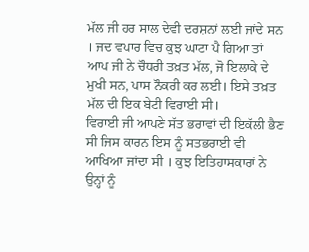ਮੱਲ ਜੀ ਹਰ ਸਾਲ ਦੇਵੀ ਦਰਸ਼ਨਾਂ ਲਈ ਜਾਂਦੇ ਸਨ । ਜਦ ਵਪਾਰ ਵਿਚ ਕੁਝ ਘਾਟਾ ਪੈ ਗਿਆ ਤਾਂ ਆਪ ਜੀ ਨੇ ਚੌਧਰੀ ਤਖ਼ਤ ਮੱਲ, ਜੋ ਇਲਾਕੇ ਦੇ ਮੁਖੀ ਸਨ, ਪਾਸ ਨੌਕਰੀ ਕਰ ਲਈ। ਇਸੇ ਤਖ਼ਤ ਮੱਲ ਦੀ ਇਕ ਬੇਟੀ ਵਿਰਾਈ ਸੀ।
ਵਿਰਾਈ ਜੀ ਆਪਣੇ ਸੱਤ ਭਰਾਵਾਂ ਦੀ ਇਕੱਲੀ ਭੈਣ ਸੀ ਜਿਸ ਕਾਰਨ ਇਸ ਨੂੰ ਸਤਭਰਾਈ ਵੀ ਆਖਿਆ ਜਾਂਦਾ ਸੀ । ਕੁਝ ਇਤਿਹਾਸਕਾਰਾਂ ਨੇ ਉਨ੍ਹਾਂ ਨੂੰ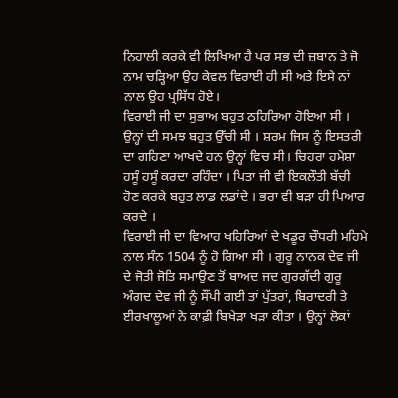ਨਿਹਾਲੀ ਕਰਕੇ ਵੀ ਲਿਖਿਆ ਹੈ ਪਰ ਸਭ ਦੀ ਜ਼ਬਾਨ ਤੇ ਜੋ ਨਾਮ ਚੜ੍ਹਿਆ ਉਹ ਕੇਵਲ ਵਿਰਾਈ ਹੀ ਸੀ ਅਤੇ ਇਸੇ ਨਾਂ ਨਾਲ ਉਹ ਪ੍ਰਸਿੱਧ ਹੋਏ।
ਵਿਰਾਈ ਜੀ ਦਾ ਸੁਭਾਅ ਬਹੁਤ ਠਹਿਰਿਆ ਹੋਇਆ ਸੀ । ਉਨ੍ਹਾਂ ਦੀ ਸਮਝ ਬਹੁਤ ਉੱਚੀ ਸੀ । ਸ਼ਰਮ ਜਿਸ ਨੂੰ ਇਸਤਰੀ ਦਾ ਗਹਿਣਾ ਆਖਦੇ ਹਨ ਉਨ੍ਹਾਂ ਵਿਚ ਸੀ। ਚਿਹਰਾ ਹਮੇਸ਼ਾ ਹਸੂੰ ਹਸੂੰ ਕਰਦਾ ਰਹਿੰਦਾ । ਪਿਤਾ ਜੀ ਵੀ ਇਕਲੌਤੀ ਬੱਚੀ ਹੋਣ ਕਰਕੇ ਬਹੁਤ ਲਾਡ ਲਡਾਂਦੇ । ਭਰਾ ਵੀ ਬੜਾ ਹੀ ਪਿਆਰ ਕਰਦੇ ।
ਵਿਰਾਈ ਜੀ ਦਾ ਵਿਆਹ ਖਹਿਰਿਆਂ ਦੇ ਖਡੂਰ ਚੌਧਰੀ ਮਹਿਮੇ ਨਾਲ ਸੰਨ 1504 ਨੂੰ ਹੋ ਗਿਆ ਸੀ । ਗੁਰੂ ਨਾਨਕ ਦੇਵ ਜੀ ਦੇ ਜੋਤੀ ਜੋਤਿ ਸਮਾਉਣ ਤੋਂ ਬਾਅਦ ਜਦ ਗੁਰਗੱਦੀ ਗੁਰੂ ਅੰਗਦ ਦੇਵ ਜੀ ਨੂੰ ਸੌਂਪੀ ਗਈ ਤਾਂ ਪੁੱਤਰਾਂ, ਬਿਰਾਦਰੀ ਤੇ ਈਰਖਾਲੂਆਂ ਨੇ ਕਾਫ਼ੀ ਬਿਖੇੜਾ ਖੜਾ ਕੀਤਾ । ਉਨ੍ਹਾਂ ਲੋਕਾਂ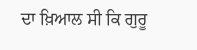ਦਾ ਖ਼ਿਆਲ ਸੀ ਕਿ ਗੁਰੂ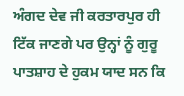ਅੰਗਦ ਦੇਵ ਜੀ ਕਰਤਾਰਪੁਰ ਹੀ ਟਿੱਕ ਜਾਣਗੇ ਪਰ ਉਨ੍ਹਾਂ ਨੂੰ ਗੁਰੂ ਪਾਤਸ਼ਾਹ ਦੇ ਹੁਕਮ ਯਾਦ ਸਨ ਕਿ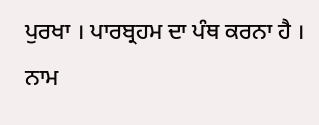ਪੁਰਖਾ । ਪਾਰਬ੍ਰਹਮ ਦਾ ਪੰਥ ਕਰਨਾ ਹੈ । ਨਾਮ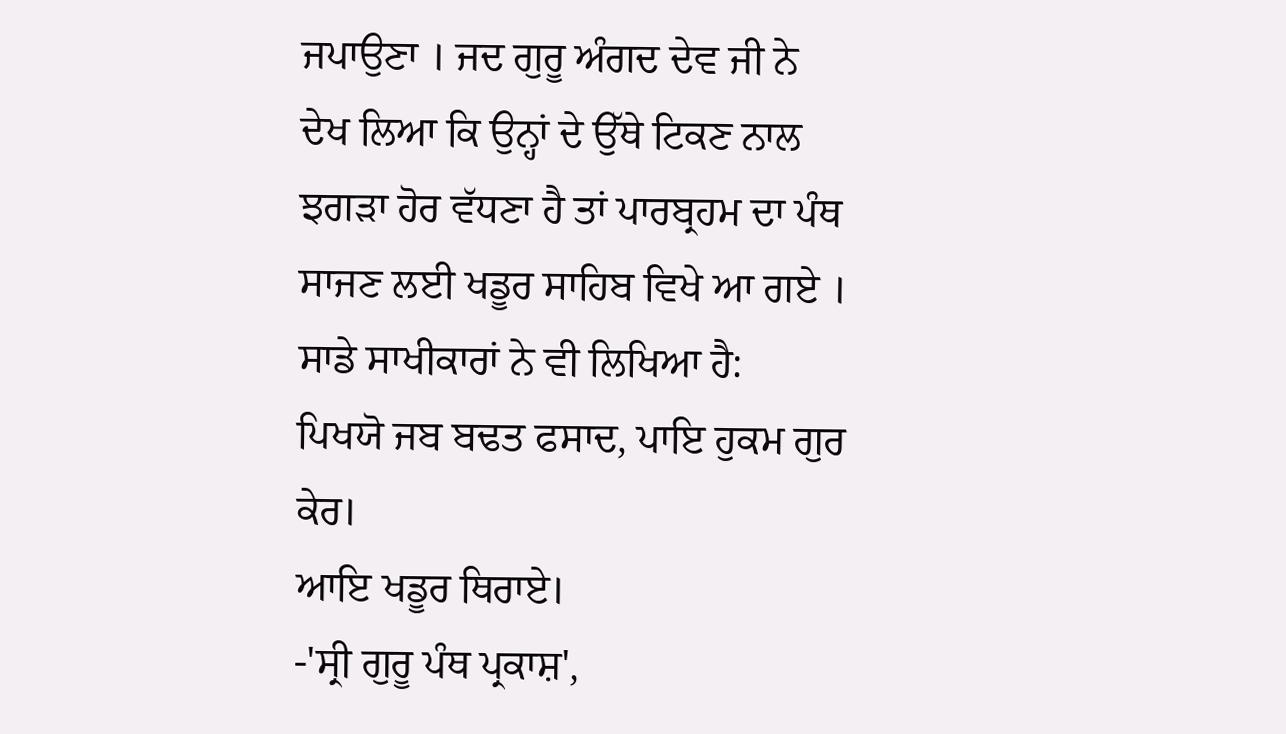ਜਪਾਉਣਾ । ਜਦ ਗੁਰੂ ਅੰਗਦ ਦੇਵ ਜੀ ਨੇ ਦੇਖ ਲਿਆ ਕਿ ਉਨ੍ਹਾਂ ਦੇ ਉੱਥੇ ਟਿਕਣ ਨਾਲ ਝਗੜਾ ਹੋਰ ਵੱਧਣਾ ਹੈ ਤਾਂ ਪਾਰਬ੍ਰਹਮ ਦਾ ਪੰਥ ਸਾਜਣ ਲਈ ਖਡੂਰ ਸਾਹਿਬ ਵਿਖੇ ਆ ਗਏ । ਸਾਡੇ ਸਾਖੀਕਾਰਾਂ ਨੇ ਵੀ ਲਿਖਿਆ ਹੈ:
ਪਿਖਯੋ ਜਬ ਬਢਤ ਫਸਾਦ, ਪਾਇ ਹੁਕਮ ਗੁਰ ਕੇਰ।
ਆਇ ਖਡੂਰ ਥਿਰਾਏ।
-'ਸ੍ਰੀ ਗੁਰੂ ਪੰਥ ਪ੍ਰਕਾਸ਼',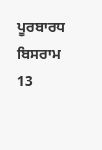ਪੂਰਬਾਰਧ ਬਿਸਰਾਮ 13